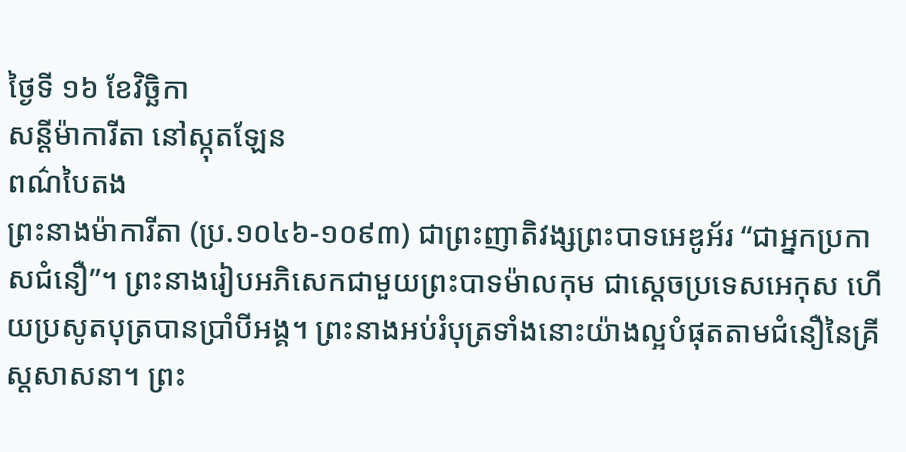ថ្ងៃទី ១៦ ខែវិច្ឆិកា
សន្តីម៉ាការីតា នៅស្កុតឡែន
ពណ៌បៃតង
ព្រះនាងម៉ាការីតា (ប្រ.១០៤៦-១០៩៣) ជាព្រះញាតិវង្សព្រះបាទអេឌូអ័រ “ជាអ្នកប្រកាសជំនឿ”។ ព្រះនាងរៀបអភិសេកជាមួយព្រះបាទម៉ាលកុម ជាស្តេចប្រទេសអេកុស ហើយប្រសូតបុត្របានប្រាំបីអង្គ។ ព្រះនាងអប់រំបុត្រទាំងនោះយ៉ាងល្អបំផុតតាមជំនឿនៃគ្រីស្តសាសនា។ ព្រះ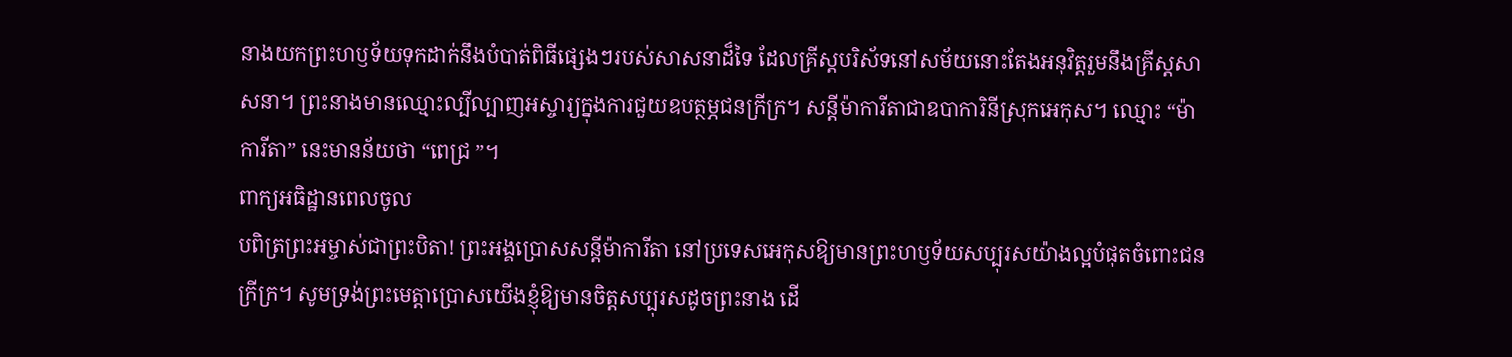នាងយកព្រះហឫទ័យទុកដាក់នឹងបំបាត់ពិធីផ្សេងៗរបស់សាសនាដ៏ទៃ ដែលគ្រីស្តបរិស័ទនៅសម័យនោះតែងអនុវិត្តរួមនឹងគ្រីស្តសាសនា។ ព្រះនាងមានឈ្មោះល្បីល្បាញអស្ចារ្យក្នុងការជួយឧបត្ថម្ភជនក្រីក្រ។ សន្តីម៉ាការីតាជាឧបាការិនីស្រុកអេកុស។ ឈ្មោះ “ម៉ាការីតា” នេះមានន័យថា “ពេជ្រ ”។
ពាក្យអធិដ្ឋានពេលចូល
បពិត្រព្រះអម្ចាស់ជាព្រះបិតា! ព្រះអង្គប្រោសសន្តីម៉ាការីតា នៅប្រទេសអេកុសឱ្យមានព្រះហឫទ័យសប្បុរសយ៉ាងល្អបំផុតចំពោះជនក្រីក្រ។ សូមទ្រង់ព្រះមេត្តាប្រោសយើងខ្ញុំឱ្យមានចិត្តសប្បុរសដូចព្រះនាង ដើ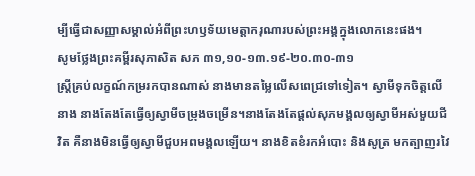ម្បីធ្វើជាសញ្ញាសម្គាល់អំពីព្រះហឫទ័យមេត្តាករុណារបស់ព្រះអង្គក្នុងលោកនេះផង។
សូមថ្លែងព្រះគម្ពីរសុភាសិត សភ ៣១,១០-១៣.១៩-២០.៣០-៣១
ស្ត្រីគ្រប់លក្ខណ៍កម្ររកបានណាស់ នាងមានតម្លៃលើសពេជ្រទៅទៀត។ ស្វាមីទុកចិត្តលើនាង នាងតែងតែធ្វើឲ្យស្វាមីចម្រុងចម្រើន។នាងតែងតែផ្តល់សុភមង្គលឲ្យស្វាមីអស់មួយជីវិត គឺនាងមិនធ្វើឲ្យស្វាមីជួបអពមង្គលឡើយ។ នាងខិតខំរកអំបោះ និងសូត្រ មកត្បាញរវៃ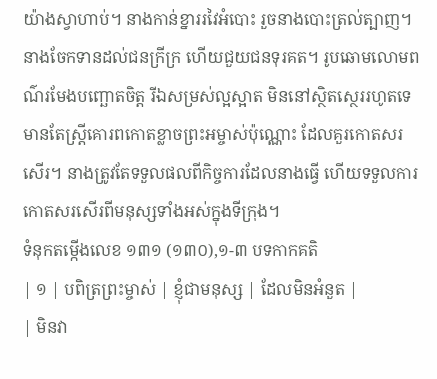យ៉ាងស្វាហាប់។ នាងកាន់ខ្នាររវៃអំបោះ រួចនាងបោះត្រល់ត្បាញ។ នាងចែកទានដល់ជនក្រីក្រ ហើយជួយជនទុរគត។ រូបឆោមលោមពណ៌រមែងបញ្ឆោតចិត្ត រីឯសម្រស់ល្អស្អាត មិននៅស្ថិតស្ថេររហូតទេ មានតែស្ត្រីគោរពកោតខ្លាចព្រះអម្ចាស់ប៉ុណ្ណោះ ដែលគួរកោតសរសើរ។ នាងត្រូវតែទទួលផលពីកិច្ចការដែលនាងធ្វើ ហើយទទួលការកោតសរសើរពីមនុស្សទាំងអស់ក្នុងទីក្រុង។
ទំនុកតម្កើងលេខ ១៣១ (១៣០),១-៣ បទកាកគតិ
| ១ | បពិត្រព្រះម្ចាស់ | ខ្ញុំជាមនុស្ស | ដែលមិនអំនួត |
| មិនវា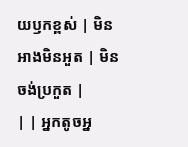យឫកខ្ពស់ | មិនអាងមិនអួត | មិនចង់ប្រកួត |
| | អ្នកតូចអ្ន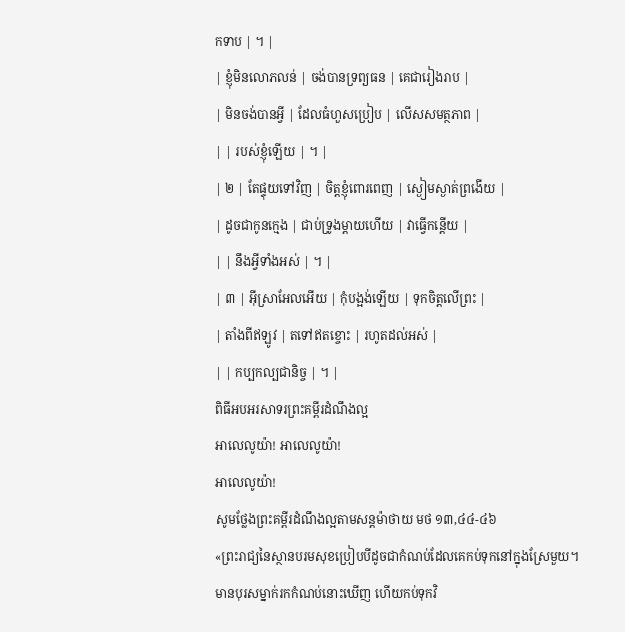កទាប | ។ |
| ខ្ញុំមិនលោភលន់ | ចង់បានទ្រព្យធន | គេជារៀងរាប |
| មិនចង់បានអ្វី | ដែលធំហួសប្រៀប | លើសសមត្ថភាព |
| | របស់ខ្ញុំឡើយ | ។ |
| ២ | តែផ្ទុយទៅវិញ | ចិត្តខ្ញុំពោរពេញ | ស្ងៀមស្ងាត់ព្រងើយ |
| ដូចជាកូនក្មេង | ជាប់ទ្រូងម្តាយហើយ | វាធ្វើកន្តើយ |
| | នឹងអ្វីទាំងអស់ | ។ |
| ៣ | អ៊ីស្រាអែលអើយ | កុំបង្អង់ឡើយ | ទុកចិត្តលើព្រះ |
| តាំងពីឥឡូវ | តទៅឥតខ្ចោះ | រហូតដល់អស់ |
| | កប្បកល្បជានិច្ច | ។ |
ពិធីអបអរសាទរព្រះគម្ពីរដំណឹងល្អ
អាលេលូយ៉ា! អាលេលូយ៉ា!
អាលេលូយ៉ា!
សូមថ្លែងព្រះគម្ពីរដំណឹងល្អតាមសន្តម៉ាថាយ មថ ១៣,៤៤-៤៦
«ព្រះរាជ្យនៃស្ថានបរមសុខប្រៀបបីដូចជាកំណប់ដែលគេកប់ទុកនៅក្នុងស្រែមួយ។ មានបុរសម្នាក់រកកំណប់នោះឃើញ ហើយកប់ទុកវិ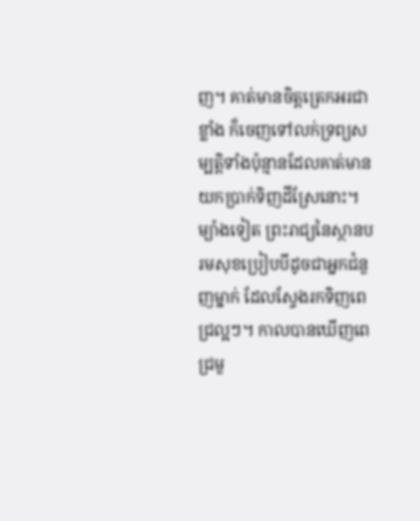ញ។ គាត់មានចិត្តត្រេកអរជាខ្លាំង ក៏ចេញទៅលក់ទ្រព្យសម្បត្តិទាំងប៉ុន្មានដែលគាត់មាន យកប្រាក់ទិញដីស្រែនោះ។ ម្យ៉ាងទៀត ព្រះរាជ្យនៃស្ថានបរមសុខប្រៀបបីដូចជាអ្នកជំនួញម្នាក់ ដែលស្វែងរកទិញពេជ្រល្អៗ។ កាលបានឃើញពេជ្រមួ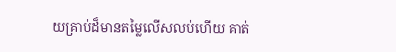យគ្រាប់ដ៏មានតម្លៃលើសលប់ហើយ គាត់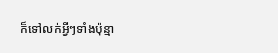ក៏ទៅលក់អ្វីៗទាំងប៉ុន្មា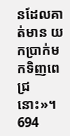នដែលគាត់មាន យកប្រាក់មកទិញពេជ្រនោះ»។
694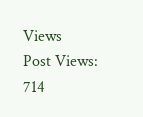Views
Post Views:
714